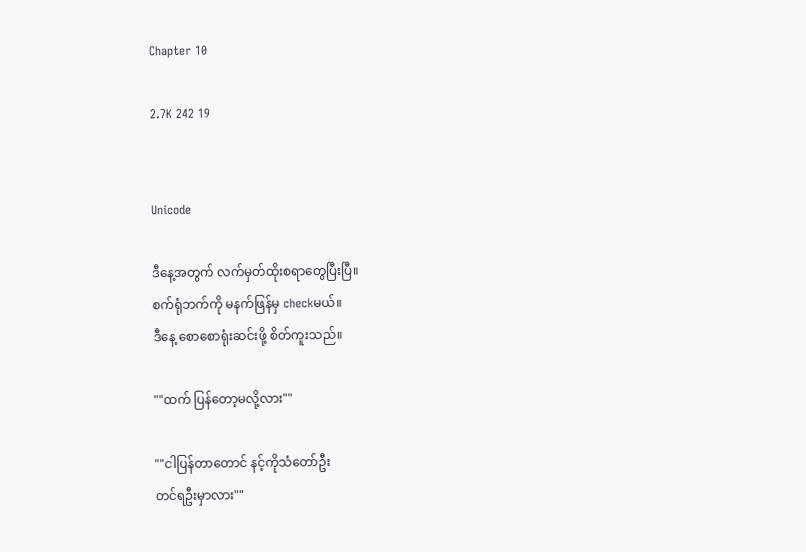Chapter 10

2.7K 242 19


Unicode

ဒီနေ့အတွက် လက်မှတ်ထိုးစရာတွေပြီးပြီ။
စက်ရုံဘက်ကို မနက်ဖြန်မှ checkမယ်။
ဒီနေ့ စောစောရုံးဆင်းဖို့ စိတ်ကူးသည်။

""ထက် ပြန်တော့မလို့လား""

""ငါပြန်တာတောင် နင့်ကိုသံတော်ဦး
တင်ရဦးမှာလား""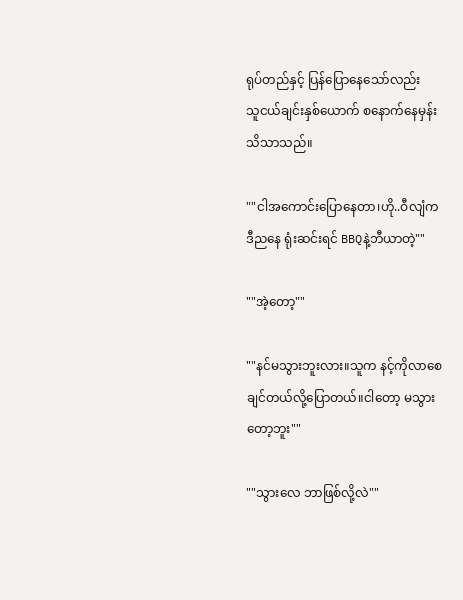ရုပ်တည်နှင့် ပြန်ပြော‌နေသော်လည်း
သူငယ်ချင်းနှစ်ယောက် စနောက်နေမှန်း
သိသာသည်။

""ငါအကောင်းပြောနေတာ၊ဟို..ဝီလျံက
ဒီညနေ ရုံးဆင်းရင် BBQနဲ့ဘီယာတဲ့""

""အဲ့တော့""

""နင်မသွားဘူးလား။သူက နင့်ကိုလာစေ
ချင်တယ်လို့ပြောတယ်။ငါတော့ မသွား
တော့ဘူး""

""သွားလေ ဘာဖြစ်လို့လဲ""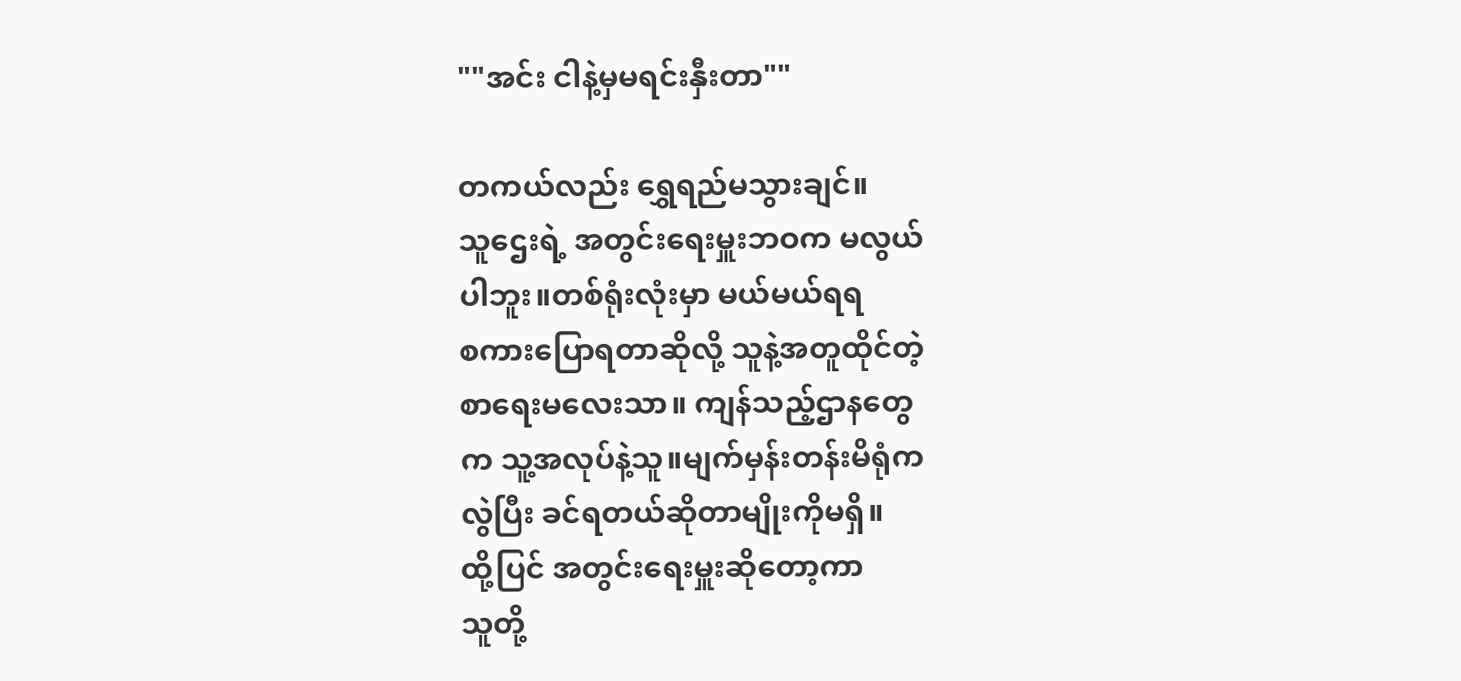""အင်း ငါနဲ့မှမရင်းနှီးတာ""

တကယ်လည်း ရွှေရည်မသွားချင်။
သူဌေးရဲ့ အတွင်းရေးမှူးဘဝက မလွယ်
ပါဘူး။တစ်ရုံးလုံးမှာ မယ်မယ်ရရ
စကားပြောရတာဆိုလို့ သူနဲ့အတူထိုင်တဲ့
စာရေးမလေးသာ။ ကျန်သည့်ဌာနတွေ
က သူ့အလုပ်နဲ့သူ။မျက်မှန်းတန်းမိရုံက
လွဲပြီး ခင်ရတယ်ဆိုတာမျိုးကိုမရှိ။
ထို့ပြင် အတွင်းရေးမှူးဆိုတော့ကာ
သူတို့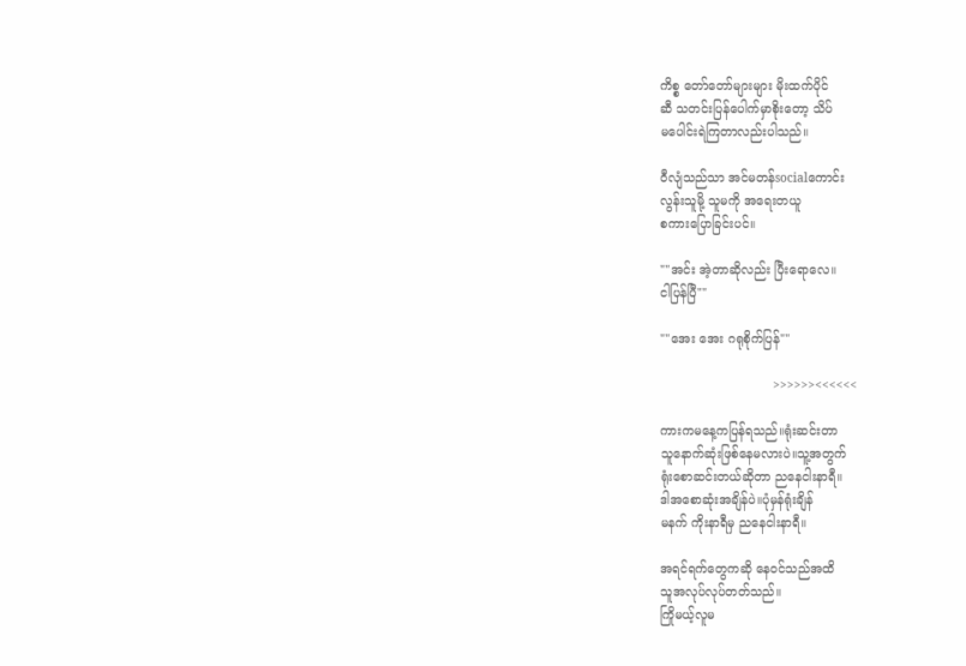ကိစ္စ တော်တော်များများ မိုးထက်ပိုင်
ဆီ သတင်းပြန်ပေါက်မှာစိုးတော့ သိပ်
မပေါင်းရဲကြတာလည်းပါသည်။

ဝီလျံသည်သာ အင်မတန်socialကောင်း
လွန်းသူမို့ သူမကို အရေးတယူ
စကားပြောခြင်းပင်။

""အင်း အဲ့တာဆိုလည်း ပြီးရောလေ။
ငါပြန်ပြီ""

""အေး အေး ဂရုစိုက်ပြန်""

                             >>>>>><<<<<<

ကားကမနေ့ကပြန်ရသည်။ရုံးဆင်းတာ
သူနောက်ဆုံးဖြစ်နေမလားပဲ။သူ့အတွက်
ရုံးစောဆင်းတယ်ဆိုတာ ညနေငါးနာရီ။
ဒါအစောဆုံးအချိန်ပဲ။ပုံမှန်ရုံးချိန်
မနက် ကိုးနာရီမှ ညနေငါးနာရီ။

အရင်ရက်တွေကဆို နေဝင်သည်အထိ
သူအလုပ်လုပ်တတ်သည်။
ကြိုမယ့်လူမ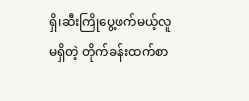ရှိ၊ဆီးကြိုပွေ့ဖက်မယ့်လူ
မရှိတဲ့ တိုက်ခန်းထက်စာ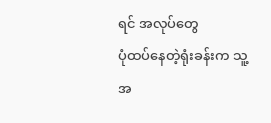ရင် အလုပ်တွေ
ပုံထပ်နေတဲ့ရုံးခန်းက သူ့အ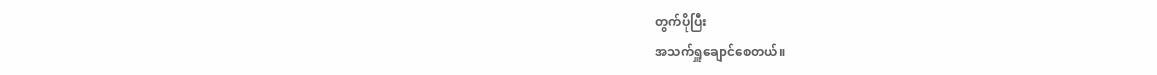တွက်ပိုပြီး
အသက်ရှူချောင်စေတယ်။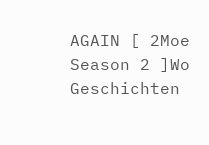AGAIN [ 2Moe Season 2 ]Wo Geschichten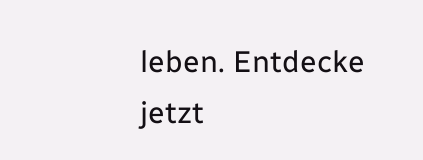leben. Entdecke jetzt